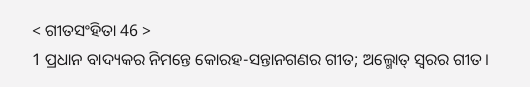< ଗୀତସଂହିତା 46 >
1 ପ୍ରଧାନ ବାଦ୍ୟକର ନିମନ୍ତେ କୋରହ-ସନ୍ତାନଗଣର ଗୀତ; ଅଲ୍ମୋତ୍ ସ୍ୱରର ଗୀତ।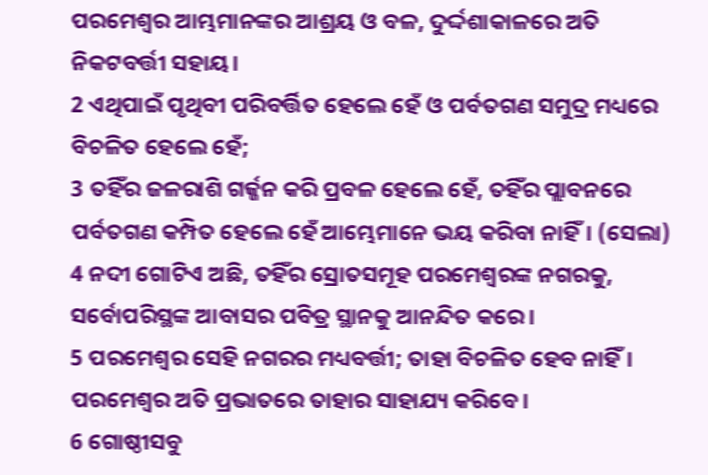ପରମେଶ୍ୱର ଆମ୍ଭମାନଙ୍କର ଆଶ୍ରୟ ଓ ବଳ, ଦୁର୍ଦ୍ଦଶାକାଳରେ ଅତି ନିକଟବର୍ତ୍ତୀ ସହାୟ।
2 ଏଥିପାଇଁ ପୃଥିବୀ ପରିବର୍ତ୍ତିତ ହେଲେ ହେଁ ଓ ପର୍ବତଗଣ ସମୁଦ୍ର ମଧ୍ୟରେ ବିଚଳିତ ହେଲେ ହେଁ;
3 ତହିଁର ଜଳରାଶି ଗର୍ଜ୍ଜନ କରି ପ୍ରବଳ ହେଲେ ହେଁ, ତହିଁର ପ୍ଲାବନରେ ପର୍ବତଗଣ କମ୍ପିତ ହେଲେ ହେଁ ଆମ୍ଭେମାନେ ଭୟ କରିବା ନାହିଁ। (ସେଲା)
4 ନଦୀ ଗୋଟିଏ ଅଛି, ତହିଁର ସ୍ରୋତସମୂହ ପରମେଶ୍ୱରଙ୍କ ନଗରକୁ, ସର୍ବୋପରିସ୍ଥଙ୍କ ଆବାସର ପବିତ୍ର ସ୍ଥାନକୁ ଆନନ୍ଦିତ କରେ।
5 ପରମେଶ୍ୱର ସେହି ନଗରର ମଧ୍ୟବର୍ତ୍ତୀ; ତାହା ବିଚଳିତ ହେବ ନାହିଁ। ପରମେଶ୍ୱର ଅତି ପ୍ରଭାତରେ ତାହାର ସାହାଯ୍ୟ କରିବେ।
6 ଗୋଷ୍ଠୀସବୁ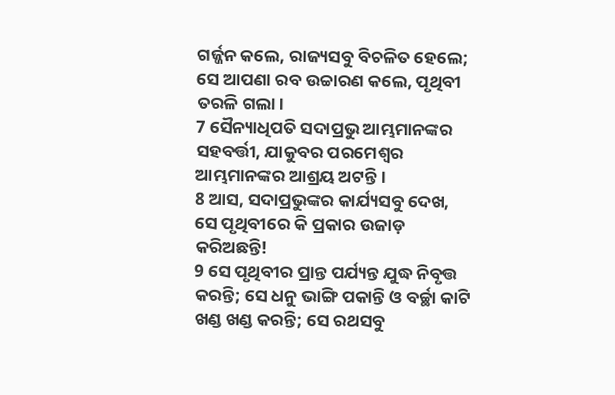ଗର୍ଜ୍ଜନ କଲେ, ରାଜ୍ୟସବୁ ବିଚଳିତ ହେଲେ; ସେ ଆପଣା ରବ ଉଚ୍ଚାରଣ କଲେ, ପୃଥିବୀ ତରଳି ଗଲା।
7 ସୈନ୍ୟାଧିପତି ସଦାପ୍ରଭୁ ଆମ୍ଭମାନଙ୍କର ସହବର୍ତ୍ତୀ, ଯାକୁବର ପରମେଶ୍ୱର ଆମ୍ଭମାନଙ୍କର ଆଶ୍ରୟ ଅଟନ୍ତି।
8 ଆସ, ସଦାପ୍ରଭୁଙ୍କର କାର୍ଯ୍ୟସବୁ ଦେଖ, ସେ ପୃଥିବୀରେ କି ପ୍ରକାର ଉଜାଡ଼ କରିଅଛନ୍ତି!
9 ସେ ପୃଥିବୀର ପ୍ରାନ୍ତ ପର୍ଯ୍ୟନ୍ତ ଯୁଦ୍ଧ ନିବୃତ୍ତ କରନ୍ତି; ସେ ଧନୁ ଭାଙ୍ଗି ପକାନ୍ତି ଓ ବର୍ଚ୍ଛା କାଟି ଖଣ୍ଡ ଖଣ୍ଡ କରନ୍ତି; ସେ ରଥସବୁ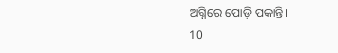ଅଗ୍ନିରେ ପୋଡ଼ି ପକାନ୍ତି।
10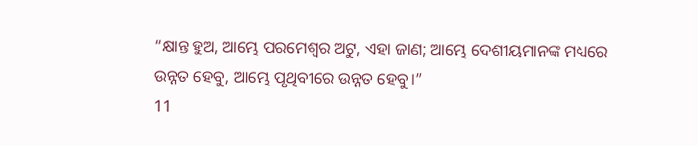“କ୍ଷାନ୍ତ ହୁଅ, ଆମ୍ଭେ ପରମେଶ୍ୱର ଅଟୁ, ଏହା ଜାଣ; ଆମ୍ଭେ ଦେଶୀୟମାନଙ୍କ ମଧ୍ୟରେ ଉନ୍ନତ ହେବୁ, ଆମ୍ଭେ ପୃଥିବୀରେ ଉନ୍ନତ ହେବୁ।”
11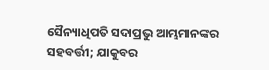ସୈନ୍ୟାଧିପତି ସଦାପ୍ରଭୁ ଆମ୍ଭମାନଙ୍କର ସହବର୍ତ୍ତୀ; ଯାକୁବର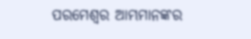ପରମେଶ୍ୱର ଆମ୍ଭମାନଙ୍କର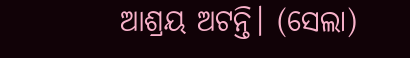ଆଶ୍ରୟ ଅଟନ୍ତି। (ସେଲା)